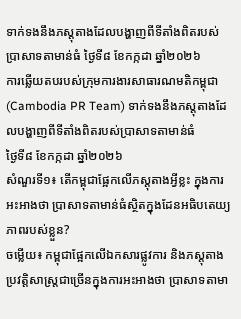ទាក់ទងនឹងភស្តុតាងដែលបង្ហាញពីទីតាំងពិតរបស់ប្រាសាទតាមាន់ធំ ថ្ងៃទី៨ ខែកក្កដា ឆ្នាំ២០២៦
ការឆ្លើយតបរបស់ក្រុមការងារសាធារណមតិកម្ពុជា (Cambodia PR Team) ទាក់ទងនឹងភស្តុតាងដែលបង្ហាញពីទីតាំងពិតរបស់ប្រាសាទតាមាន់ធំ
ថ្ងៃទី៨ ខែកក្កដា ឆ្នាំ២០២៦
សំណួរទី១៖ តើកម្ពុជាផ្អែកលើភស្តុតាងអ្វីខ្លះ ក្នុងការអះអាងថា ប្រាសាទតាមាន់ធំស្ថិតក្នុងដែនអធិបតេយ្យភាពរបស់ខ្លួន?
ចម្លើយ៖ កម្ពុជាផ្អែកលើឯកសារផ្លូវការ និងភស្តុតាងប្រវត្តិសាស្ត្រជាច្រើនក្នុងការអះអាងថា ប្រាសាទតាមា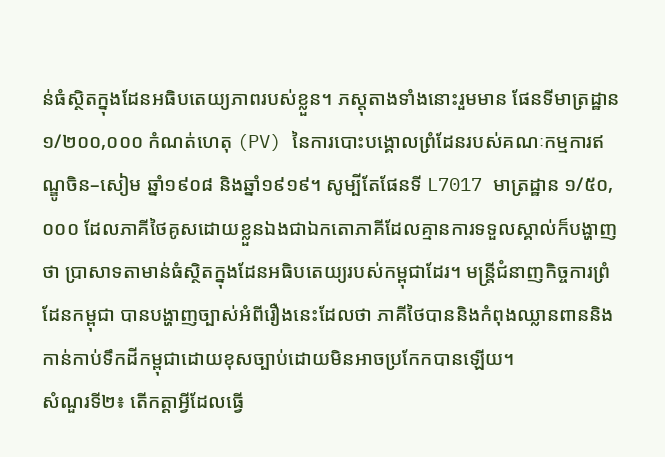ន់ធំស្ថិតក្នុងដែនអធិបតេយ្យភាពរបស់ខ្លួន។ ភស្តុតាងទាំងនោះរួមមាន ផែនទីមាត្រដ្ឋាន ១/២០០,០០០ កំណត់ហេតុ (PV) នៃការបោះបង្គោលព្រំដែនរបស់គណៈកម្មការឥណ្ឌូចិន–សៀម ឆ្នាំ១៩០៨ និងឆ្នាំ១៩១៩។ សូម្បីតែផែនទី L7017 មាត្រដ្ឋាន ១/៥០,០០០ ដែលភាគីថៃគូសដោយខ្លួនឯងជាឯកតោភាគីដែលគ្មានការទទួលស្គាល់ក៏បង្ហាញថា ប្រាសាទតាមាន់ធំស្ថិតក្នុងដែនអធិបតេយ្យរបស់កម្ពុជាដែរ។ មន្ត្រីជំនាញកិច្ចការព្រំដែនកម្ពុជា បានបង្ហាញច្បាស់អំពីរឿងនេះដែលថា ភាគីថៃបាននិងកំពុងឈ្លានពាននិងកាន់កាប់ទឹកដីកម្ពុជាដោយខុសច្បាប់ដោយមិនអាចប្រកែកបានឡើយ។
សំណួរទី២៖ តើកត្តាអ្វីដែលធ្វើ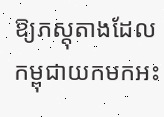ឱ្យភស្តុតាងដែលកម្ពុជាយកមកអះ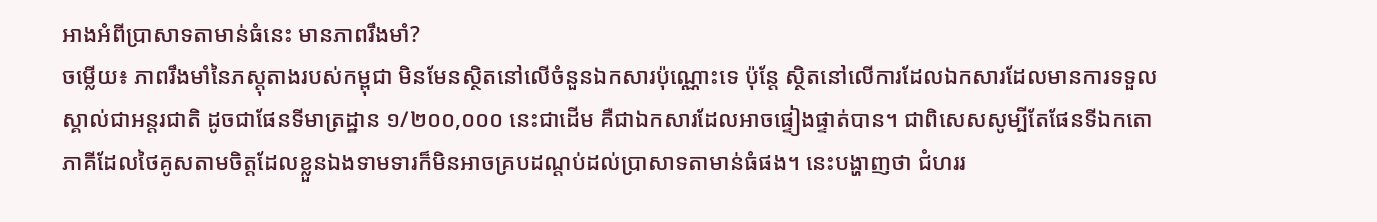អាងអំពីប្រាសាទតាមាន់ធំនេះ មានភាពរឹងមាំ?
ចម្លើយ៖ ភាពរឹងមាំនៃភស្តុតាងរបស់កម្ពុជា មិនមែនស្ថិតនៅលើចំនួនឯកសារប៉ុណ្ណោះទេ ប៉ុន្តែ ស្ថិតនៅលើការដែលឯកសារដែលមានការទទួលស្គាល់ជាអន្តរជាតិ ដូចជាផែនទីមាត្រដ្ឋាន ១/២០០,០០០ នេះជាដើម គឺជាឯកសារដែលអាចផ្ទៀងផ្ទាត់បាន។ ជាពិសេសសូម្បីតែផែនទីឯកតោភាគីដែលថៃគូសតាមចិត្តដែលខ្លួនឯងទាមទារក៏មិនអាចគ្របដណ្តប់ដល់ប្រាសាទតាមាន់ធំផង។ នេះបង្ហាញថា ជំហររ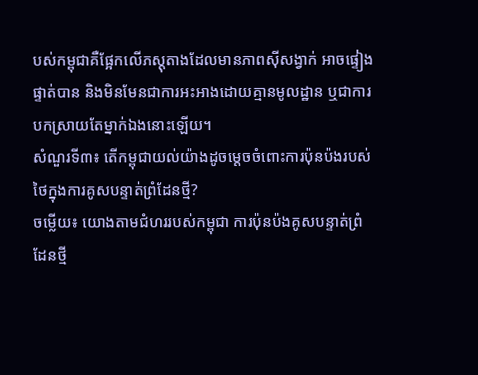បស់កម្ពុជាគឺផ្អែកលើភស្តុតាងដែលមានភាពស៊ីសង្វាក់ អាចផ្ទៀងផ្ទាត់បាន និងមិនមែនជាការអះអាងដោយគ្មានមូលដ្ឋាន ឬជាការបកស្រាយតែម្នាក់ឯងនោះឡើយ។
សំណួរទី៣៖ តើកម្ពុជាយល់យ៉ាងដូចម្តេចចំពោះការប៉ុនប៉ងរបស់ថៃក្នុងការគូសបន្ទាត់ព្រំដែនថ្មី?
ចម្លើយ៖ យោងតាមជំហររបស់កម្ពុជា ការប៉ុនប៉ងគូសបន្ទាត់ព្រំដែនថ្មី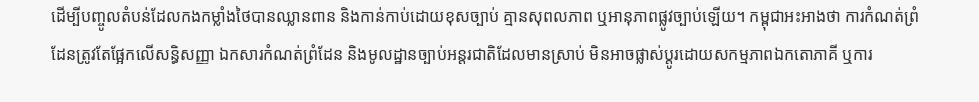ដើម្បីបញ្ចូលតំបន់ដែលកងកម្លាំងថៃបានឈ្លានពាន និងកាន់កាប់ដោយខុសច្បាប់ គ្មានសុពលភាព ឬអានុភាពផ្លូវច្បាប់ឡើយ។ កម្ពុជាអះអាងថា ការកំណត់ព្រំដែនត្រូវតែផ្អែកលើសន្ធិសញ្ញា ឯកសារកំណត់ព្រំដែន និងមូលដ្ឋានច្បាប់អន្តរជាតិដែលមានស្រាប់ មិនអាចផ្លាស់ប្តូរដោយសកម្មភាពឯកតោភាគី ឬការ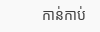កាន់កាប់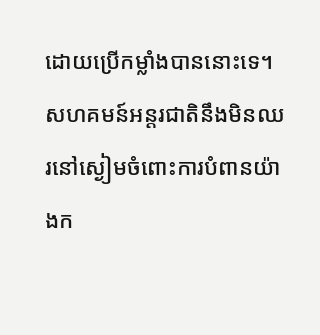ដោយប្រើកម្លាំងបាននោះទេ។ សហគមន៍អន្តរជាតិនឹងមិនឈរនៅស្ងៀមចំពោះការបំពានយ៉ាងក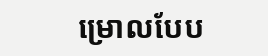ម្រោលបែប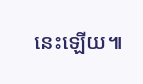នេះឡើយ៕